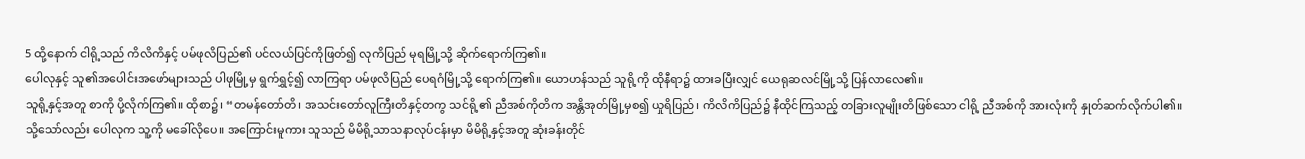5 ထို့နောက် ငါရို့သည် ကိလိကိနှင့် ပမ်ဖုလိပြည်၏ ပင်လယ်ပြင်ကိုဖြတ်၍ လုကိပြည် မုရမြို့သို့ ဆိုက်ရောက်ကြ၏။
ပေါလုနှင့် သူ၏အပေါင်းအဖော်များသည် ပါဖုမြို့မှ ရွက်ရွှင့်၍ လာကြရာ ပမ်ဖုလိပြည် ပေရဂံမြို့သို့ ရောက်ကြ၏။ ယောဟန်သည် သူရို့ကို ထိုနီရာ၌ ထားခပြီးလျှင် ယေရုဆလင်မြို့သို့ ပြန်လာလေ၏။
သူရို့နှင့်အတူ စာကို ပို့လိုက်ကြ၏။ ထိုစာ၌၊ “တမန်တော်တိ၊ အသင်းတော်လူကြီးတိနှင့်တကွ သင်ရို့၏ ညီအစ်ကိုတိက အန္တိအုတ်မြို့မှစ၍ ယှုရိပြည်၊ ကိလိကိပြည်၌ နီထိုင်ကြသည့် တခြားလူမျိုးတိဖြစ်သော ငါရို့ ညီအစ်ကို အားလုံးကို နှုတ်ဆက်လိုက်ပါ၏။
သို့သော်လည်း ပေါလုက သူ့ကို မခေါ်လိုပေ။ အကြောင်းမူကား သူသည် မိမိရို့သာသနာလုပ်ငန်းမှာ မိမိရို့နှင့်အတူ ဆုံးခန်းတိုင်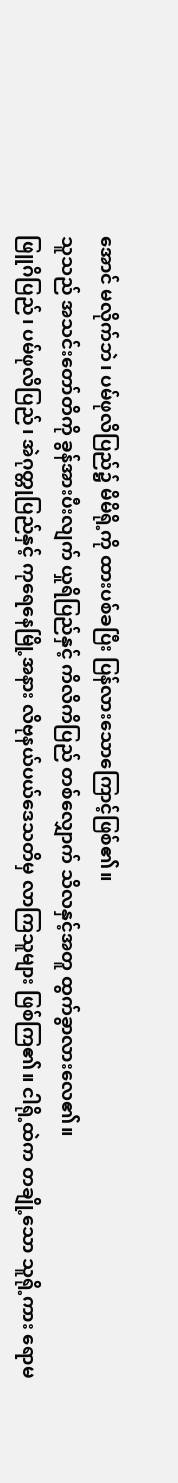အောင် မလိုက်ဘဲ၊ ပမ်ဖုလိပြည်၌ မိမိရို့ကို ထားပစ်ခပြီး ပြန်လားသောကြောင့်ဖြစ်၏။
သူသည် အသင်းတော်တိကို ခွန်အားပီးလျက် ယှုရိပြည်နှင့် ကိလိကိပြည် တစ်လျှောက် သိလနှင့်အတူ ထွက်ခွာလားလေ၏။
ဖြူဂိပြည်၊ ပမ်ဖုလိပြည်၊ အဲဂုတ္တုပြည်နှင့် ကုရေနေမြို့အနား လိဗုနယ်ပယ်ဒေသတိမှ လာကြသူများ ဖြစ်ကြ၏။ ငါရို့ထဲက တချို့သော သူရို့ကား ရောမ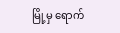မြို့မှ ရောက်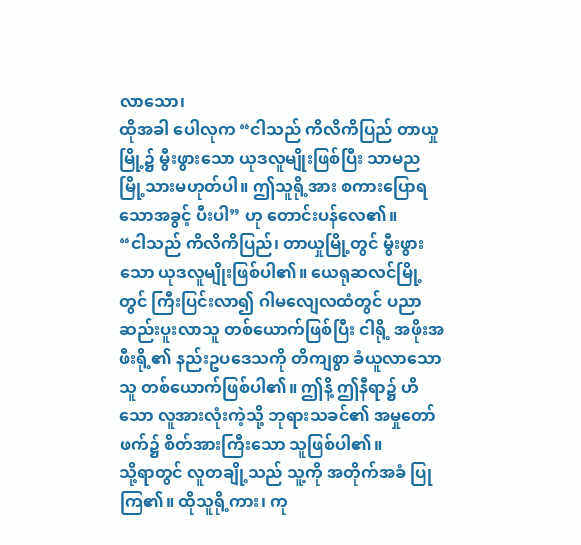လာသော၊
ထိုအခါ ပေါလုက “ငါသည် ကိလိကိပြည် တာယှုမြို့၌ မွီးဖွားသော ယုဒလူမျိုးဖြစ်ပြီး သာမည မြို့သားမဟုတ်ပါ။ ဤသူရို့အား စကားပြောရသောအခွင့် ပီးပါ” ဟု တောင်းပန်လေ၏။
“ငါသည် ကိလိကိပြည်၊ တာယှုမြို့တွင် မွီးဖွားသော ယုဒလူမျိုးဖြစ်ပါ၏။ ယေရုဆလင်မြို့တွင် ကြီးပြင်းလာ၍ ဂါမလျေလထံတွင် ပညာဆည်းပူးလာသူ တစ်ယောက်ဖြစ်ပြီး ငါရို့ အဖိုးအဖီးရို့၏ နည်းဥပဒေသကို တိကျစွာ ခံယူလာသောသူ တစ်ယောက်ဖြစ်ပါ၏။ ဤနိ့ ဤနီရာ၌ ဟိသော လူအားလုံးကဲ့သို့ ဘုရားသခင်၏ အမှုတော်ဖက်၌ စိတ်အားကြီးသော သူဖြစ်ပါ၏။
သို့ရာတွင် လူတချို့သည် သူ့ကို အတိုက်အခံ ပြုကြ၏။ ထိုသူရို့ကား၊ ကု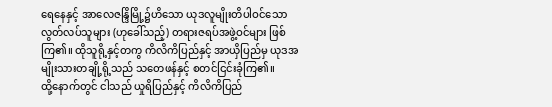ရေနေနှင့် အာလေဇန္ဒြိမြို့၌ဟိသော ယုဒလူမျိုးတိပါဝင်သော လွတ်လပ်သူများ (ဟုခေါ်သည့်) တရားဇရပ်အဖွဲ့ဝင်များ ဖြစ်ကြ၏။ ထိုသူရို့နှင့်တကွ ကိလိကိပြည်နှင့် အာယှိပြည်မှ ယုဒအမျိုးသားတချို့ရို့သည် သတေဖန်နှင့် စတင်ငြင်းခုံကြ၏။
ထို့နောက်တွင် ငါသည် ယှုရိပြည်နှင့် ကိလိကိပြည်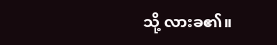သို့ လားခ၏။